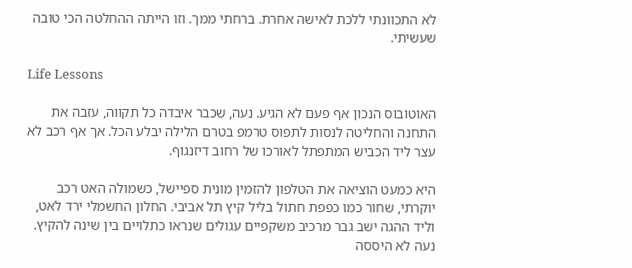לא התכוונתי ללכת לאישה אחרת. ברחתי ממך. וזו הייתה ההחלטה הכי טובה שעשיתי.

Life Lessons

האוטובוס הנכון אף פעם לא הגיע. נעה, שכבר איבדה כל תקווה, עזבה את התחנה והחליטה לנסות לתפוס טרמפ בטרם הלילה יבלע הכל. אך אף רכב לא עצר ליד הכביש המתפתל לאורכו של רחוב דיזנגוף.

היא כמעט הוציאה את הטלפון להזמין מונית ספיישל, כשמולה האט רכב יוקרתי, שחור כמו כפפת חתול בליל קיץ תל אביבי. החלון החשמלי ירד לאט, וליד ההגה ישב גבר מרכיב משקפיים עגולים שנראו כתלויים בין שינה להקיץ. נעה לא היססה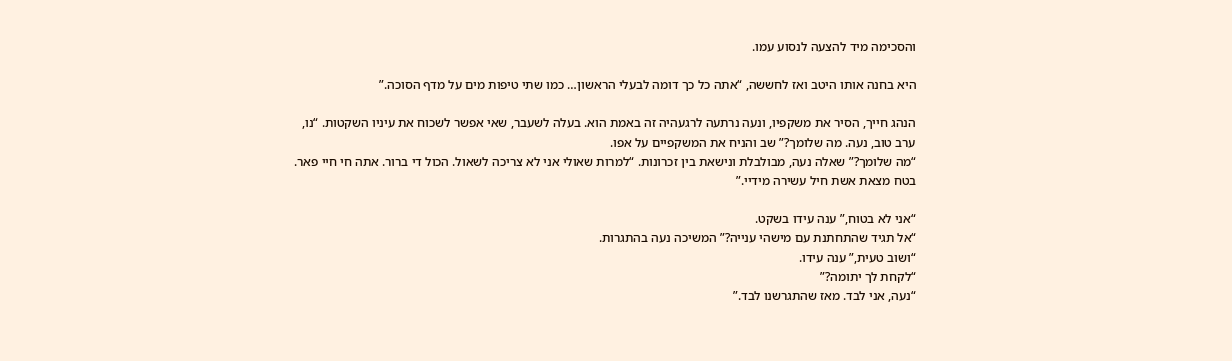והסכימה מיד להצעה לנסוע עמו.

היא בחנה אותו היטב ואז לחששה, “אתה כל כך דומה לבעלי הראשון… כמו שתי טיפות מים על מדף הסוכה.”

הנהג חייך, הסיר את משקפיו, ונעה נרתעה לרגעהיה זה באמת הוא. בעלה לשעבר, שאי אפשר לשכוח את עיניו השקטות. “נו, ערב טוב, נעה. מה שלומך?” שב והניח את המשקפיים על אפו.
“מה שלומך?” שאלה נעה, מבולבלת ונישאת בין זכרונות. “למרות שאולי אני לא צריכה לשאול. הכול די ברור. אתה חי חיי פאר. בטח מצאת אשת חיל עשירה מידיי.”

“אני לא בטוח,” ענה עידו בשקט.
“אל תגיד שהתחתנת עם מישהי ענייה?” המשיכה נעה בהתגרות.
“ושוב טעית,” ענה עידו.
“לקחת לך יתומה?”
“נעה, אני לבד. מאז שהתגרשנו לבד.”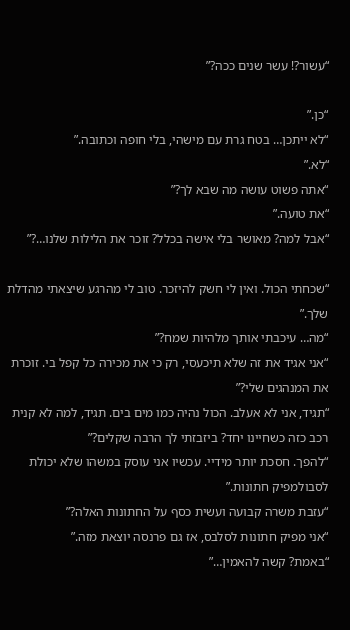“עשור?! עשר שנים ככה?”

“כן.”
“לא ייתכן… בטח גרת עם מישהי, בלי חופה וכתובה.”
“לא.”
“אתה פשוט עושה מה שבא לך?”
“את טועה.”
“אבל למה? מאושר בלי אישה בכלל? זוכר את הלילות שלנו…?”

“שכחתי הכול. ואין לי חשק להיזכר. טוב לי מהרגע שיצאתי מהדלת שלך.”
“מה… עיכבתי אותך מלהיות שמח?”
“אני אגיד את זה שלא תיכעסי, רק כי את מכירה כל קפל בי. זוכרת את המנהגים שלי?”
“תגיד, אני לא אעלב. הכול נהיה כמו מים בים. תגיד, למה לא קנית רכב כזה כשחיינו יחד? ביזבזתי לך הרבה שקלים?”
“להפך. חסכת יותר מידיי. עכשיו אני עוסק במשהו שלא יכולת לסבולמפיק חתונות.”
“עזבת משרה קבועה ועשית כסף על החתונות האלה?”
“אני מפיק חתונות לסלבס, אז גם פרנסה יוצאת מזה.”
“באמת? קשה להאמין…”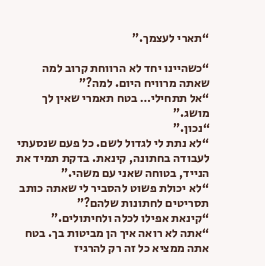“תארי לעצמך.”

“כשהיינו יחד לא הרווחת קרוב למה שאתה מרוויח היום. למה?”
“אל תתחילי… בטח תאמרי שאין לך מושג.”
“נכון.”
“לא נתת לי לגדול לשם. כל פעם שנסעתי לעבודה בחתונה, קינאת. בדקת תמיד את הנייד, בטוחה שאני עם משהי.”
“לא יכולת פשוט להסביר לי שאתה כותב תסריטים לחתונות שלהם?”
“קינאת אפילו לכלה ולחיתולים.”
“אתה לא רואה איך הן מביטות בך. בטח אתה ממציא כל זה רק להרגיז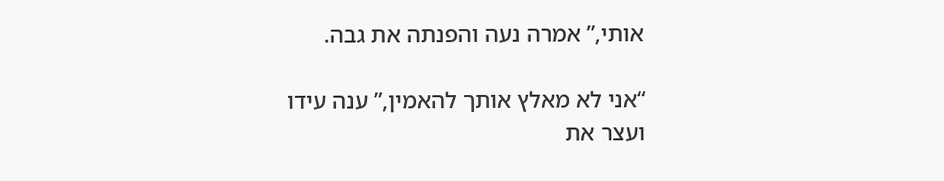אותי,” אמרה נעה והפנתה את גבה.

“אני לא מאלץ אותך להאמין,” ענה עידו ועצר את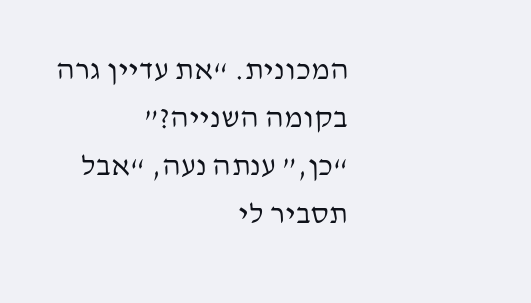המכונית. “את עדיין גרה בקומה השנייה?”
“כן,” ענתה נעה, “אבל תסביר לי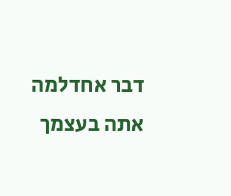דבר אחדלמה אתה בעצמך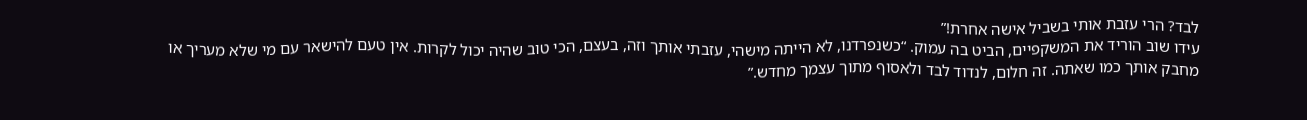לבד? הרי עזבת אותי בשביל אישה אחרת!”
עידו שוב הוריד את המשקפיים, הביט בה עמוק. “כשנפרדנו, לא הייתה מישהי, עזבתי אותך וזה, בעצם, הכי טוב שהיה יכול לקרות. אין טעם להישאר עם מי שלא מעריך או מחבק אותך כמו שאתה. זה חלום, לנדוד לבד ולאסוף מתוך עצמך מחדש.”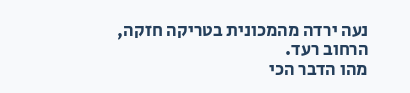נעה ירדה מהמכונית בטריקה חזקה, הרחוב רעד.
מהו הדבר הכי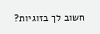חשוב לך בזוגיות?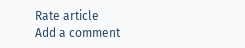Rate article
Add a comment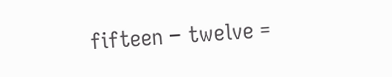fifteen − twelve =